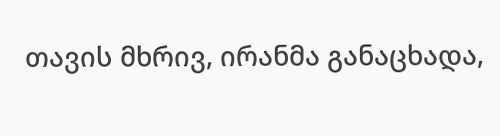თავის მხრივ, ირანმა განაცხადა,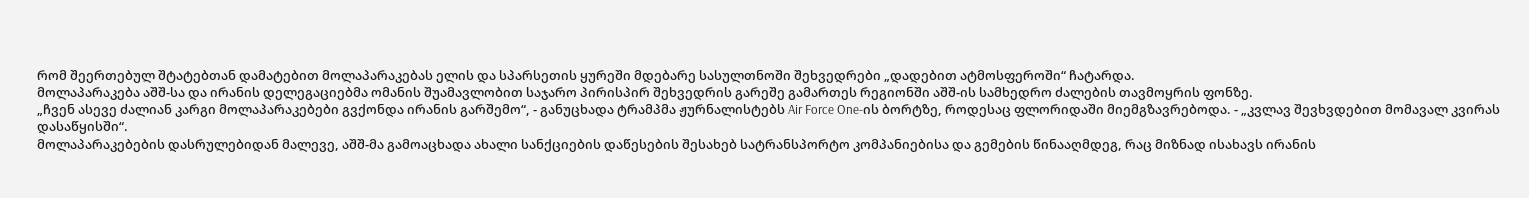რომ შეერთებულ შტატებთან დამატებით მოლაპარაკებას ელის და სპარსეთის ყურეში მდებარე სასულთნოში შეხვედრები „დადებით ატმოსფეროში“ ჩატარდა.
მოლაპარაკება აშშ-სა და ირანის დელეგაციებმა ომანის შუამავლობით საჯარო პირისპირ შეხვედრის გარეშე გამართეს რეგიონში აშშ-ის სამხედრო ძალების თავმოყრის ფონზე.
„ჩვენ ასევე ძალიან კარგი მოლაპარაკებები გვქონდა ირანის გარშემო“, - განუცხადა ტრამპმა ჟურნალისტებს Air Force One-ის ბორტზე, როდესაც ფლორიდაში მიემგზავრებოდა. - „კვლავ შევხვდებით მომავალ კვირას დასაწყისში“.
მოლაპარაკებების დასრულებიდან მალევე, აშშ-მა გამოაცხადა ახალი სანქციების დაწესების შესახებ სატრანსპორტო კომპანიებისა და გემების წინააღმდეგ, რაც მიზნად ისახავს ირანის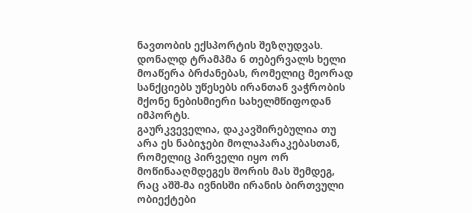ნავთობის ექსპორტის შეზღუდვას.
დონალდ ტრამპმა 6 თებერვალს ხელი მოაწერა ბრძანებას, რომელიც მეორად სანქციებს უწესებს ირანთან ვაჭრობის მქონე ნებისმიერი სახელმწიფოდან იმპორტს.
გაურკვეველია, დაკავშირებულია თუ არა ეს ნაბიჯები მოლაპარაკებასთან, რომელიც პირველი იყო ორ მოწინააღმდეგეს შორის მას შემდეგ, რაც აშშ-მა ივნისში ირანის ბირთვული ობიექტები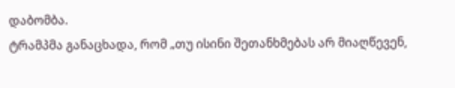დაბომბა.
ტრამპმა განაცხადა, რომ „თუ ისინი შეთანხმებას არ მიაღწევენ,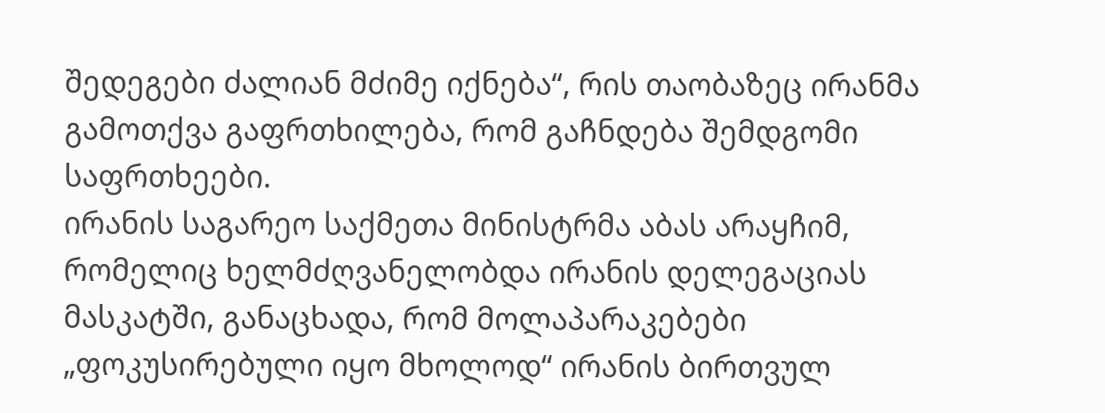შედეგები ძალიან მძიმე იქნება“, რის თაობაზეც ირანმა გამოთქვა გაფრთხილება, რომ გაჩნდება შემდგომი საფრთხეები.
ირანის საგარეო საქმეთა მინისტრმა აბას არაყჩიმ, რომელიც ხელმძღვანელობდა ირანის დელეგაციას მასკატში, განაცხადა, რომ მოლაპარაკებები „ფოკუსირებული იყო მხოლოდ“ ირანის ბირთვულ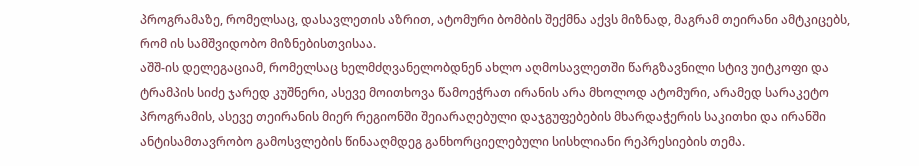პროგრამაზე, რომელსაც, დასავლეთის აზრით, ატომური ბომბის შექმნა აქვს მიზნად, მაგრამ თეირანი ამტკიცებს, რომ ის სამშვიდობო მიზნებისთვისაა.
აშშ-ის დელეგაციამ, რომელსაც ხელმძღვანელობდნენ ახლო აღმოსავლეთში წარგზავნილი სტივ უიტკოფი და ტრამპის სიძე ჯარედ კუშნერი, ასევე მოითხოვა წამოეჭრათ ირანის არა მხოლოდ ატომური, არამედ სარაკეტო პროგრამის, ასევე თეირანის მიერ რეგიონში შეიარაღებული დაჯგუფებების მხარდაჭერის საკითხი და ირანში ანტისამთავრობო გამოსვლების წინააღმდეგ განხორციელებული სისხლიანი რეპრესიების თემა.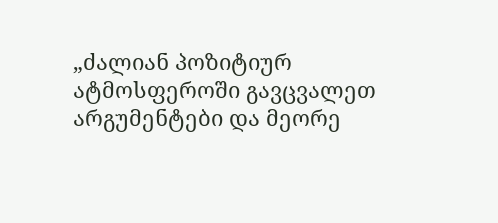„ძალიან პოზიტიურ ატმოსფეროში გავცვალეთ არგუმენტები და მეორე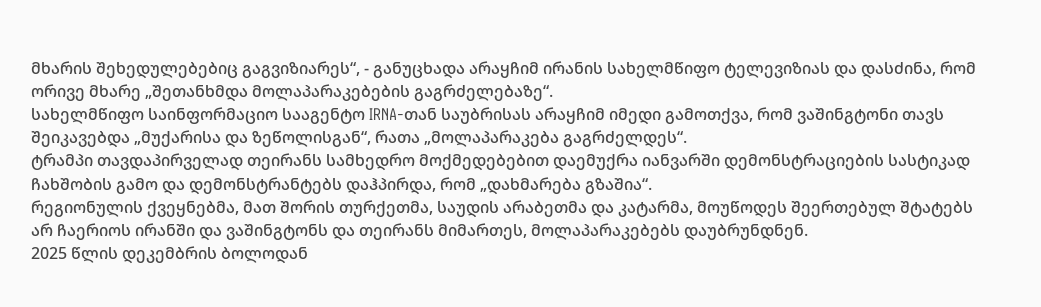მხარის შეხედულებებიც გაგვიზიარეს“, - განუცხადა არაყჩიმ ირანის სახელმწიფო ტელევიზიას და დასძინა, რომ ორივე მხარე „შეთანხმდა მოლაპარაკებების გაგრძელებაზე“.
სახელმწიფო საინფორმაციო სააგენტო IRNA-თან საუბრისას არაყჩიმ იმედი გამოთქვა, რომ ვაშინგტონი თავს შეიკავებდა „მუქარისა და ზეწოლისგან“, რათა „მოლაპარაკება გაგრძელდეს“.
ტრამპი თავდაპირველად თეირანს სამხედრო მოქმედებებით დაემუქრა იანვარში დემონსტრაციების სასტიკად ჩახშობის გამო და დემონსტრანტებს დაჰპირდა, რომ „დახმარება გზაშია“.
რეგიონულის ქვეყნებმა, მათ შორის თურქეთმა, საუდის არაბეთმა და კატარმა, მოუწოდეს შეერთებულ შტატებს არ ჩაერიოს ირანში და ვაშინგტონს და თეირანს მიმართეს, მოლაპარაკებებს დაუბრუნდნენ.
2025 წლის დეკემბრის ბოლოდან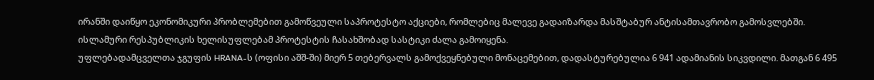ირანში დაიწყო ეკონომიკური პრობლემებით გამოწვეული საპროტესტო აქციები, რომლებიც მალევე გადაიზარდა მასშტაბურ ანტისამთავრობო გამოსვლებში.
ისლამური რესპუბლიკის ხელისუფლებამ პროტესტის ჩასახშობად სასტიკი ძალა გამოიყენა.
უფლებადამცველთა ჯგუფის HRANA-ს (ოფისი აშშ-ში) მიერ 5 თებერვალს გამოქვეყნებული მონაცემებით, დადასტურებულია 6 941 ადამიანის სიკვდილი. მათგან 6 495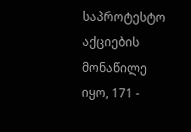საპროტესტო აქციების მონაწილე იყო, 171 -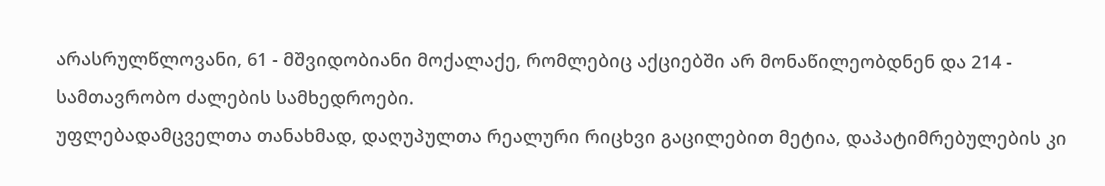არასრულწლოვანი, 61 - მშვიდობიანი მოქალაქე, რომლებიც აქციებში არ მონაწილეობდნენ და 214 - სამთავრობო ძალების სამხედროები.
უფლებადამცველთა თანახმად, დაღუპულთა რეალური რიცხვი გაცილებით მეტია, დაპატიმრებულების კი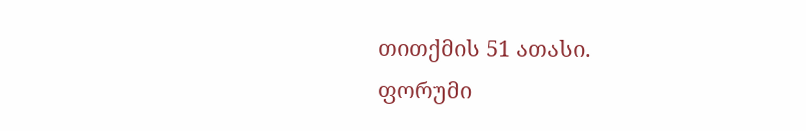თითქმის 51 ათასი.
ფორუმი